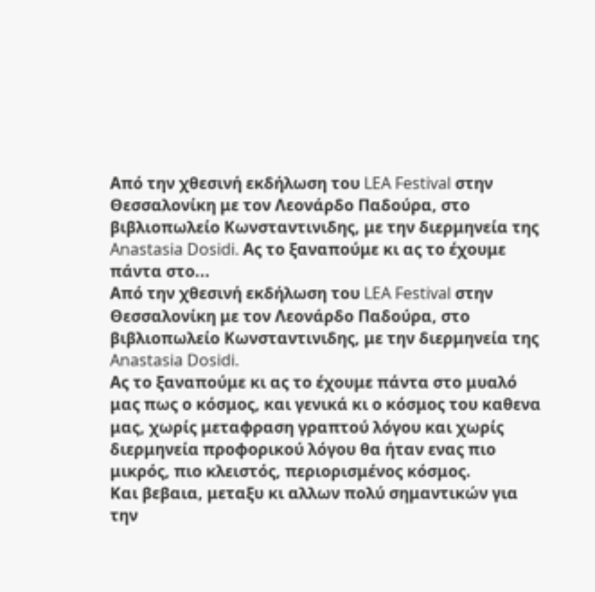Από την χθεσινή εκδήλωση του LEA Festival στην Θεσσαλονίκη με τον Λεονάρδο Παδούρα, στο βιβλιοπωλείο Κωνσταντινιδης, με την διερμηνεία της Anastasia Dosidi. Ας το ξαναπούμε κι ας το έχουμε πάντα στο...
Από την χθεσινή εκδήλωση του LEA Festival στην Θεσσαλονίκη με τον Λεονάρδο Παδούρα, στο βιβλιοπωλείο Κωνσταντινιδης, με την διερμηνεία της Anastasia Dosidi.
Ας το ξαναπούμε κι ας το έχουμε πάντα στο μυαλό μας πως ο κόσμος, και γενικά κι ο κόσμος του καθενα μας, χωρίς μεταφραση γραπτού λόγου και χωρίς διερμηνεία προφορικού λόγου θα ήταν ενας πιο μικρός, πιο κλειστός, περιορισμένος κόσμος.
Και βεβαια, μεταξυ κι αλλων πολύ σημαντικών για την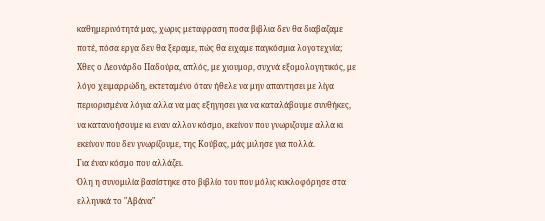καθημερινότητά μας, χωρις μεταφραση ποσα βιβλια δεν θα διαβαζαμε ποτέ, πόσα εργα δεν θα ξεραμε, πώς θα ειχαμε παγκόσμια λογοτεχνία; Χθες ο Λεονάρδο Παδούρα, απλός, με χιουμορ, συχνά εξομολογητικός, με λόγο χειμαρρώδη, εκτεταμένο όταν ήθελε να μην απαντησει με λίγα περιορισμένα λόγια αλλα να μας εξηγησει για να καταλάβουμε συνθήκες, να κατανοήσουμε κι εναν αλλον κόσμο, εκείνον που γνωριζουμε αλλα κι εκείνον που δεν γνωρίζουμε, της Κούβας, μάς μιλησε για πολλά.
Για έναν κόσμο που αλλάζει.
Όλη η συνομιλία βασίστηκε στο βιβλίο του που μόλις κυκλοφόρησε στα ελληνικά το "Αβάνα"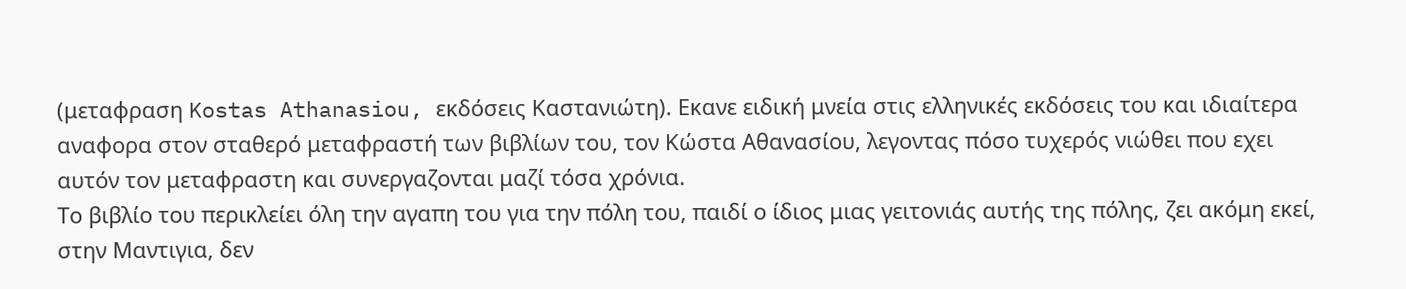(μεταφραση Kostas Athanasiou, εκδόσεις Καστανιώτη). Εκανε ειδική μνεία στις ελληνικές εκδόσεις του και ιδιαίτερα αναφορα στον σταθερό μεταφραστή των βιβλίων του, τον Κώστα Αθανασίου, λεγοντας πόσο τυχερός νιώθει που εχει αυτόν τον μεταφραστη και συνεργαζονται μαζί τόσα χρόνια.
Το βιβλίο του περικλείει όλη την αγαπη του για την πόλη του, παιδί ο ίδιος μιας γειτονιάς αυτής της πόλης, ζει ακόμη εκεί, στην Μαντιγια, δεν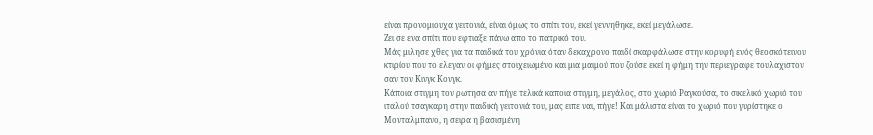είναι προνομιουχα γειτονιά, είναι όμως το σπίτι του, εκεί γεννηθηκε, εκεί μεγάλωσε.
Ζει σε ενα σπίτι που εφτιαξε πάνω απο το πατρικό του.
Μάς μιλησε χθες για τα παιδικά του χρόνια όταν δεκαχρονο παιδί σκαρφάλωσε στην κορυφή ενός θεοσκότεινου κτιρίου που το ελεγαν οι φήμες στοιχειωμένο και μια μαιμού που ζούσε εκεί η φήμη την περιεγραφε τουλαχιστον σαν τον Κινγκ Κονγκ.
Κάποια στιγμη τον ρωτησα αν πήγε τελικά καποια στιγμη, μεγάλος, στο χωριό Ραγκούσα, το σικελικό χωριό του ιταλού τσαγκαρη στην παιδική γειτονιά του, μας ειπε ναι, πήγε! Και μάλιστα είναι το χωριό που γυρίστηκε ο Μονταλμπανο, η σειρα η βασισμένη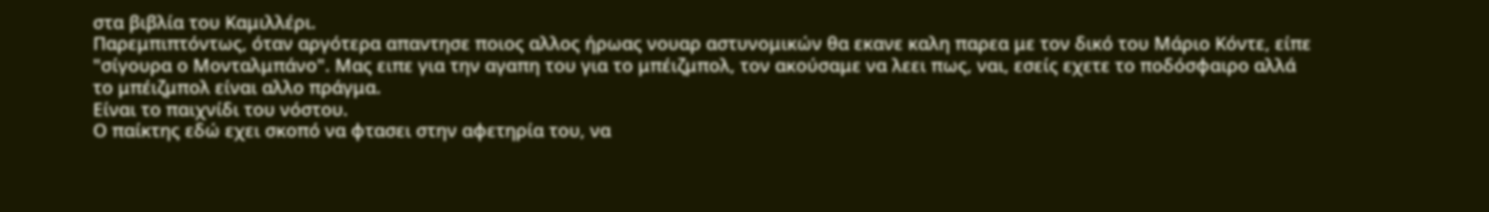στα βιβλία του Καμιλλέρι.
Παρεμπιπτόντως, όταν αργότερα απαντησε ποιος αλλος ήρωας νουαρ αστυνομικών θα εκανε καλη παρεα με τον δικό του Μάριο Κόντε, είπε "σίγουρα ο Μονταλμπάνο". Μας ειπε για την αγαπη του για το μπέιζμπολ, τον ακούσαμε να λεει πως, ναι, εσείς εχετε το ποδόσφαιρο αλλά το μπέιζμπολ είναι αλλο πράγμα.
Είναι το παιχνίδι του νόστου.
Ο παίκτης εδώ εχει σκοπό να φτασει στην αφετηρία του, να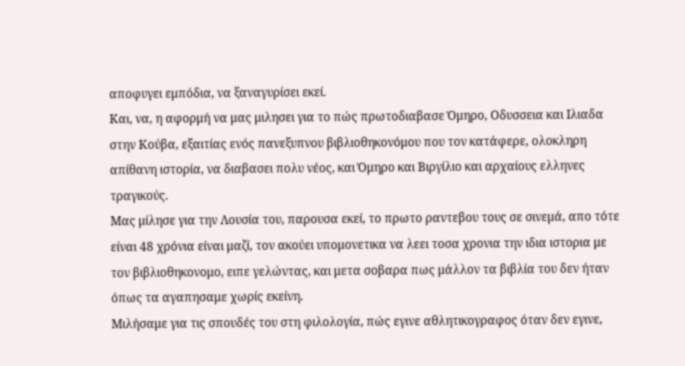αποφυγει εμπόδια, να ξαναγυρίσει εκεί.
Και, να, η αφορμή να μας μιλησει για το πώς πρωτοδιαβασε Όμηρο, Οδυσσεια και Ιλιαδα στην Κούβα, εξαιτίας ενός πανεξυπνου βιβλιοθηκονόμου που τον κατάφερε, ολοκληρη απίθανη ιστορία, να διαβασει πολυ νέος, και Όμηρο και Βιργίλιο και αρχαίους ελληνες τραγικούς.
Μας μίλησε για την Λουσία του, παρουσα εκεί, το πρωτο ραντεβου τους σε σινεμά, απο τότε είναι 48 χρόνια είναι μαζί, τον ακούει υπομονετικα να λεει τοσα χρονια την ιδια ιστορια με τον βιβλιοθηκονομο, ειπε γελώντας, και μετα σοβαρα πως μάλλον τα βιβλία του δεν ήταν όπως τα αγαπησαμε χωρίς εκείνη.
Μιλήσαμε για τις σπουδές του στη φιλολογία, πώς εγινε αθλητικογραφος όταν δεν εγινε,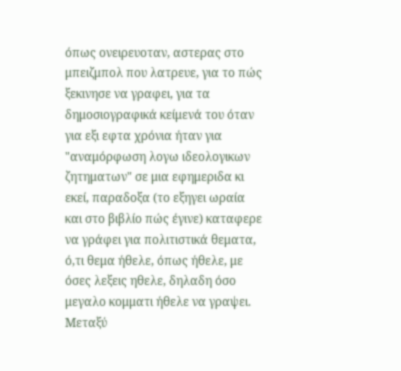όπως ονειρευοταν, αστερας στο μπειζμπολ που λατρευε, για το πώς ξεκινησε να γραφει, για τα δημοσιογραφικά κείμενά του όταν για εξι εφτα χρόνια ήταν για "αναμόρφωση λογω ιδεολογικων ζητηματων" σε μια εφημεριδα κι εκεί, παραδοξα (το εξηγει ωραία και στο βιβλίο πώς έγινε) καταφερε να γράφει για πολιτιστικά θεματα, ό,τι θεμα ήθελε, όπως ήθελε, με όσες λεξεις ηθελε, δηλαδη όσο μεγαλο κομματι ήθελε να γραψει.
Μεταξύ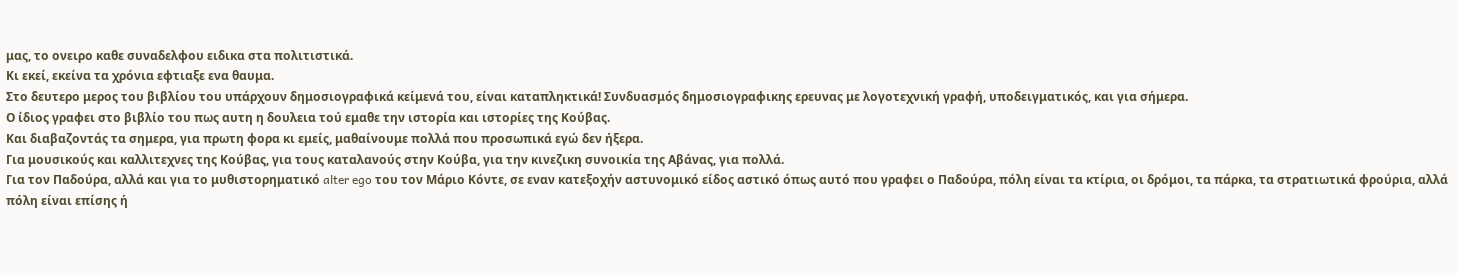μας, το ονειρο καθε συναδελφου ειδικα στα πολιτιστικά.
Κι εκεί, εκείνα τα χρόνια εφτιαξε ενα θαυμα.
Στο δευτερο μερος του βιβλίου του υπάρχουν δημοσιογραφικά κείμενά του, είναι καταπληκτικά! Συνδυασμός δημοσιογραφικης ερευνας με λογοτεχνική γραφή, υποδειγματικός, και για σήμερα.
Ο ίδιος γραφει στο βιβλίο του πως αυτη η δουλεια τού εμαθε την ιστορία και ιστορίες της Κούβας.
Και διαβαζοντάς τα σημερα, για πρωτη φορα κι εμείς, μαθαίνουμε πολλά που προσωπικά εγώ δεν ήξερα.
Για μουσικούς και καλλιτεχνες της Κούβας, για τους καταλανούς στην Κούβα, για την κινεζικη συνοικία της Αβάνας, για πολλά.
Για τον Παδούρα, αλλά και για το μυθιστορηματικό alter ego του τον Μάριο Κόντε, σε εναν κατεξοχήν αστυνομικό είδος αστικό όπως αυτό που γραφει ο Παδούρα, πόλη είναι τα κτίρια, οι δρόμοι, τα πάρκα, τα στρατιωτικά φρούρια, αλλά πόλη είναι επίσης ή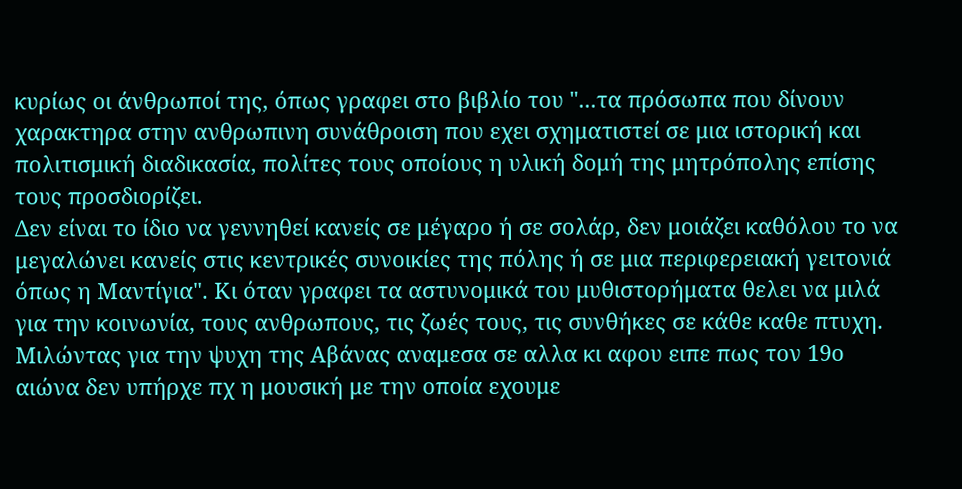κυρίως οι άνθρωποί της, όπως γραφει στο βιβλίο του "...τα πρόσωπα που δίνουν χαρακτηρα στην ανθρωπινη συνάθροιση που εχει σχηματιστεί σε μια ιστορική και πολιτισμική διαδικασία, πολίτες τους οποίους η υλική δομή της μητρόπολης επίσης τους προσδιορίζει.
Δεν είναι το ίδιο να γεννηθεί κανείς σε μέγαρο ή σε σολάρ, δεν μοιάζει καθόλου το να μεγαλώνει κανείς στις κεντρικές συνοικίες της πόλης ή σε μια περιφερειακή γειτονιά όπως η Μαντίγια". Κι όταν γραφει τα αστυνομικά του μυθιστορήματα θελει να μιλά για την κοινωνία, τους ανθρωπους, τις ζωές τους, τις συνθήκες σε κάθε καθε πτυχη.
Μιλώντας για την ψυχη της Αβάνας αναμεσα σε αλλα κι αφου ειπε πως τον 19ο αιώνα δεν υπήρχε πχ η μουσική με την οποία εχουμε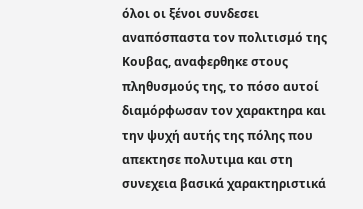όλοι οι ξένοι συνδεσει αναπόσπαστα τον πολιτισμό της Κουβας, αναφερθηκε στους πληθυσμούς της, το πόσο αυτοί διαμόρφωσαν τον χαρακτηρα και την ψυχή αυτής της πόλης που απεκτησε πολυτιμα και στη συνεχεια βασικά χαρακτηριστικά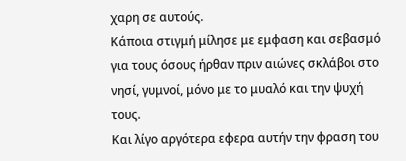χαρη σε αυτούς.
Κάποια στιγμή μίλησε με εμφαση και σεβασμό για τους όσους ήρθαν πριν αιώνες σκλάβοι στο νησί, γυμνοί, μόνο με το μυαλό και την ψυχή τους.
Και λίγο αργότερα εφερα αυτήν την φραση του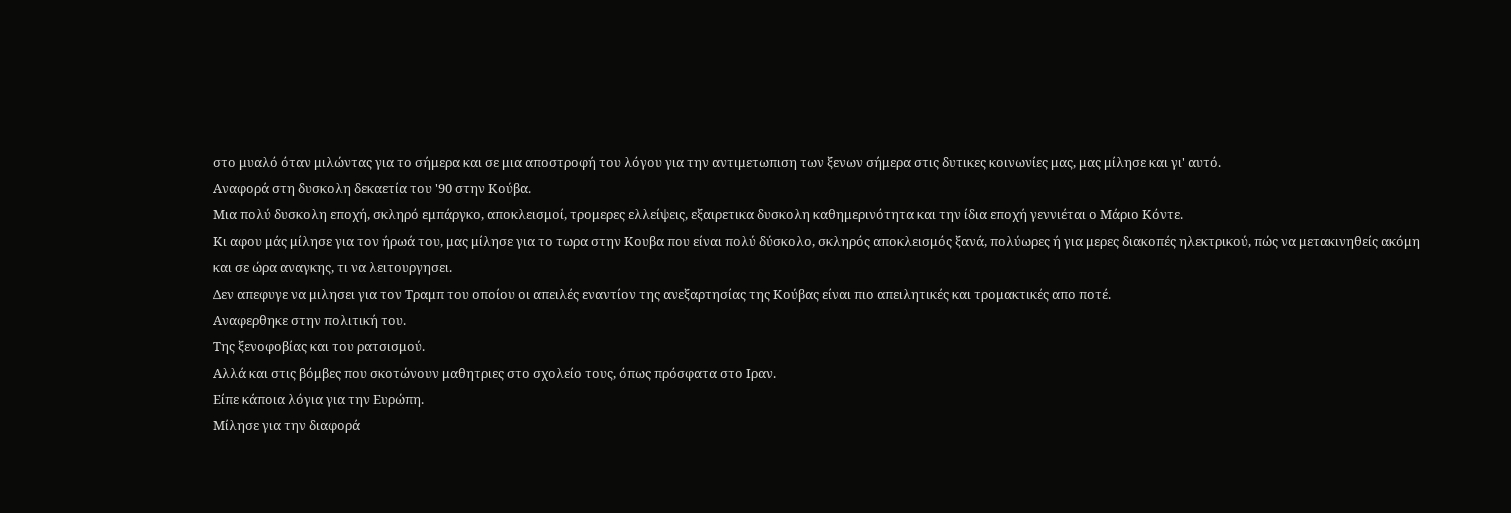στο μυαλό όταν μιλώντας για το σήμερα και σε μια αποστροφή του λόγου για την αντιμετωπιση των ξενων σήμερα στις δυτικες κοινωνίες μας, μας μίλησε και γι' αυτό.
Αναφορά στη δυσκολη δεκαετία του '90 στην Κούβα.
Μια πολύ δυσκολη εποχή, σκληρό εμπάργκο, αποκλεισμοί, τρομερες ελλείψεις, εξαιρετικα δυσκολη καθημερινότητα και την ίδια εποχή γεννιέται ο Μάριο Κόντε.
Κι αφου μάς μίλησε για τον ήρωά του, μας μίλησε για το τωρα στην Κουβα που είναι πολύ δύσκολο, σκληρός αποκλεισμός ξανά, πολύωρες ή για μερες διακοπές ηλεκτρικού, πώς να μετακινηθείς ακόμη και σε ώρα αναγκης, τι να λειτουργησει.
Δεν απεφυγε να μιλησει για τον Τραμπ του οποίου οι απειλές εναντίον της ανεξαρτησίας της Κούβας είναι πιο απειλητικές και τρομακτικές απο ποτέ.
Αναφερθηκε στην πολιτική του.
Της ξενοφοβίας και του ρατσισμού.
Αλλά και στις βόμβες που σκοτώνουν μαθητριες στο σχολείο τους, όπως πρόσφατα στο Ιραν.
Είπε κάποια λόγια για την Ευρώπη.
Μίλησε για την διαφορά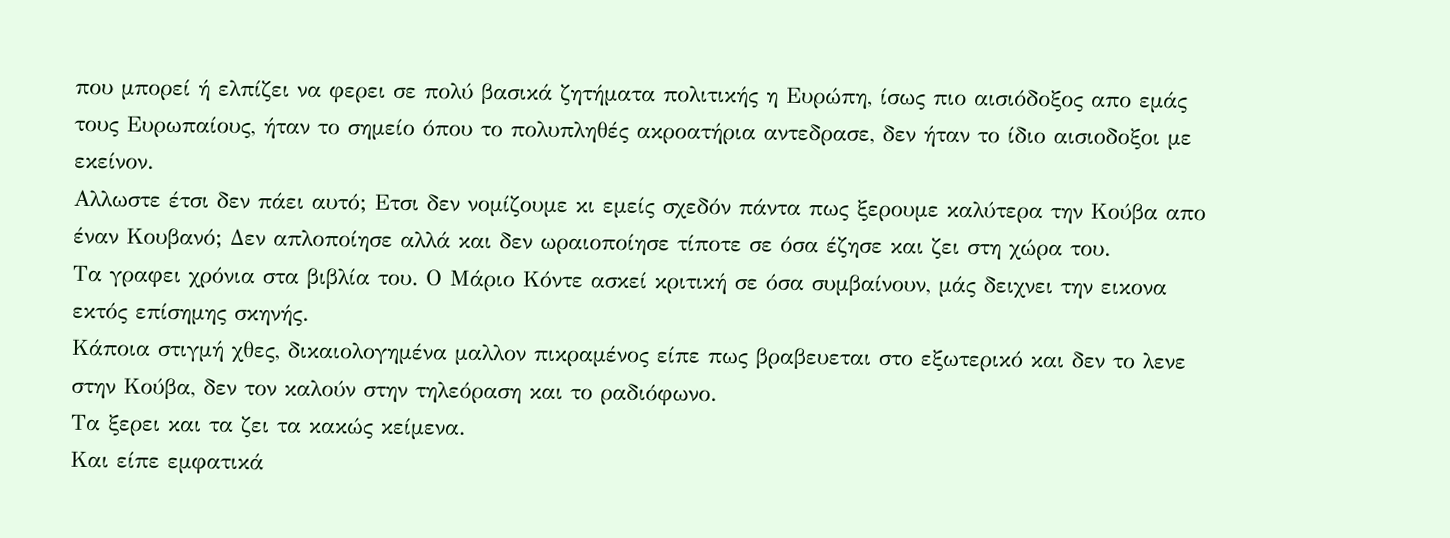που μπορεί ή ελπίζει να φερει σε πολύ βασικά ζητήματα πολιτικής η Ευρώπη, ίσως πιο αισιόδοξος απο εμάς τους Ευρωπαίους, ήταν το σημείο όπου το πολυπληθές ακροατήρια αντεδρασε, δεν ήταν το ίδιο αισιοδοξοι με εκείνον.
Αλλωστε έτσι δεν πάει αυτό; Ετσι δεν νομίζουμε κι εμείς σχεδόν πάντα πως ξερουμε καλύτερα την Κούβα απο έναν Κουβανό; Δεν απλοποίησε αλλά και δεν ωραιοποίησε τίποτε σε όσα έζησε και ζει στη χώρα του.
Τα γραφει χρόνια στα βιβλία του. Ο Μάριο Κόντε ασκεί κριτική σε όσα συμβαίνουν, μάς δειχνει την εικονα εκτός επίσημης σκηνής.
Κάποια στιγμή χθες, δικαιολογημένα μαλλον πικραμένος είπε πως βραβευεται στο εξωτερικό και δεν το λενε στην Κούβα, δεν τον καλούν στην τηλεόραση και το ραδιόφωνο.
Τα ξερει και τα ζει τα κακώς κείμενα.
Και είπε εμφατικά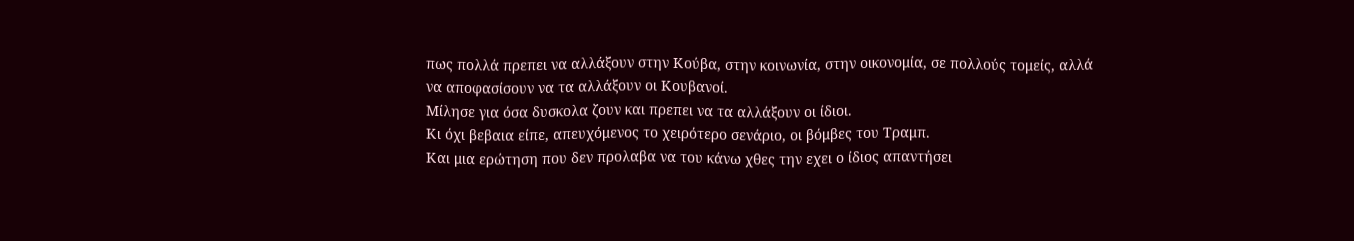πως πολλά πρεπει να αλλάξουν στην Κούβα, στην κοινωνία, στην οικονομία, σε πολλούς τομείς, αλλά να αποφασίσουν να τα αλλάξουν οι Κουβανοί.
Μίλησε για όσα δυσκολα ζουν και πρεπει να τα αλλάξουν οι ίδιοι.
Κι όχι βεβαια είπε, απευχόμενος το χειρότερο σενάριο, οι βόμβες του Τραμπ.
Και μια ερώτηση που δεν προλαβα να του κάνω χθες την εχει ο ίδιος απαντήσει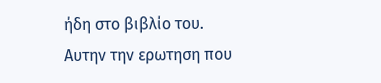ήδη στο βιβλίο του.
Αυτην την ερωτηση που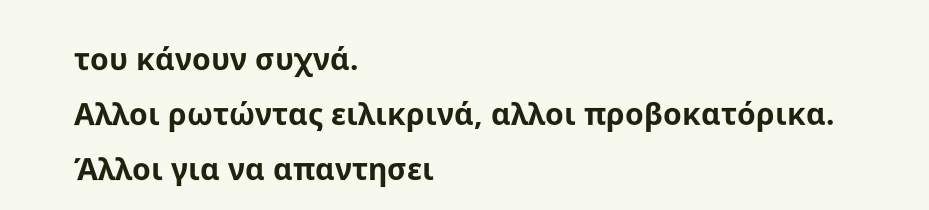του κάνουν συχνά.
Αλλοι ρωτώντας ειλικρινά, αλλοι προβοκατόρικα.
Άλλοι για να απαντησει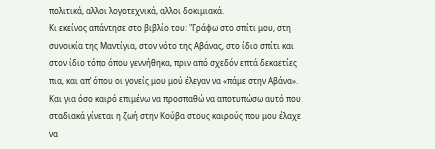πολιτικά, αλλοι λογοτεχνικά, αλλοι δοκιμιακά.
Κι εκείνος απάντησε στο βιβλίο του: "Γράφω στο σπίτι μου, στη συνοικία της Μαντίγια, στον νότο της Αβάνας, στο ίδιο σπίτι και στον ίδιο τόπο όπου γεννήθηκα, πριν από σχεδόν επτά δεκαετίες πια, και απ’ όπου οι γονείς μου μού έλεγαν να «πάμε στην Αβάνα». Και για όσο καιρό επιμένω να προσπαθώ να αποτυπώσω αυτό που σταδιακά γίνεται η ζωή στην Κούβα στους καιρούς που μου έλαχε να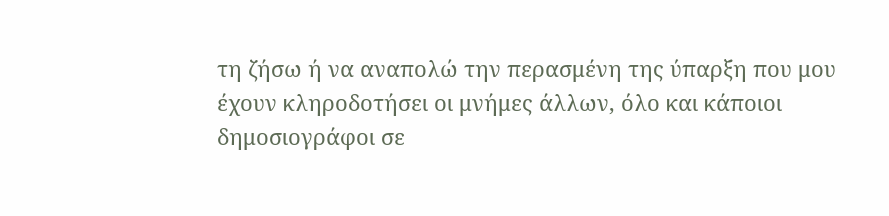τη ζήσω ή να αναπολώ την περασμένη της ύπαρξη που μου έχουν κληροδοτήσει οι μνήμες άλλων, όλο και κάποιοι δημοσιογράφοι σε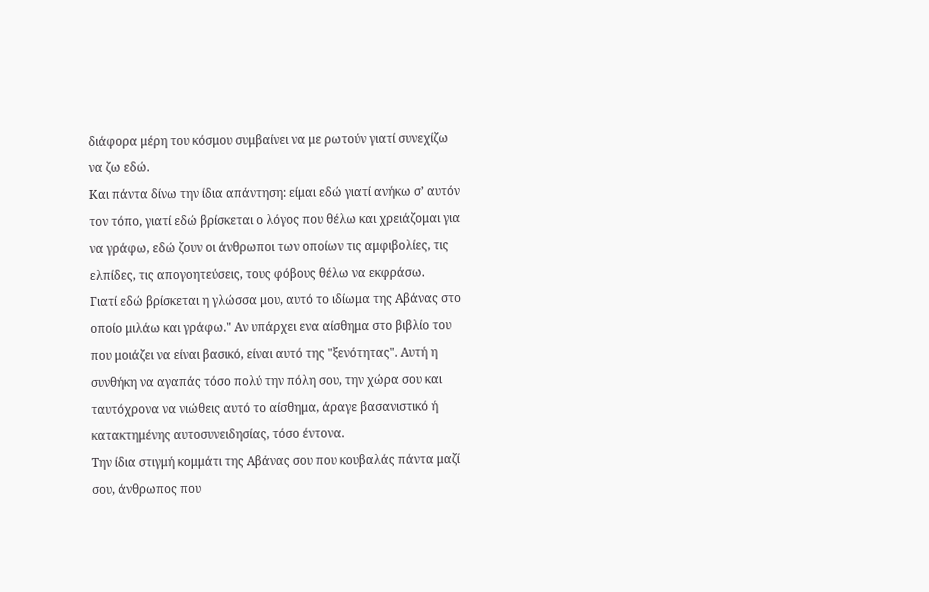διάφορα μέρη του κόσμου συμβαίνει να με ρωτούν γιατί συνεχίζω να ζω εδώ.
Και πάντα δίνω την ίδια απάντηση: είμαι εδώ γιατί ανήκω σ’ αυτόν τον τόπο, γιατί εδώ βρίσκεται ο λόγος που θέλω και χρειάζομαι για να γράφω, εδώ ζουν οι άνθρωποι των οποίων τις αμφιβολίες, τις ελπίδες, τις απογοητεύσεις, τους φόβους θέλω να εκφράσω.
Γιατί εδώ βρίσκεται η γλώσσα μου, αυτό το ιδίωμα της Αβάνας στο οποίο μιλάω και γράφω." Αν υπάρχει ενα αίσθημα στο βιβλίο του που μοιάζει να είναι βασικό, είναι αυτό της "ξενότητας". Αυτή η συνθήκη να αγαπάς τόσο πολύ την πόλη σου, την χώρα σου και ταυτόχρονα να νιώθεις αυτό το αίσθημα, άραγε βασανιστικό ή κατακτημένης αυτοσυνειδησίας, τόσο έντονα.
Την ίδια στιγμή κομμάτι της Αβάνας σου που κουβαλάς πάντα μαζί σου, άνθρωπος που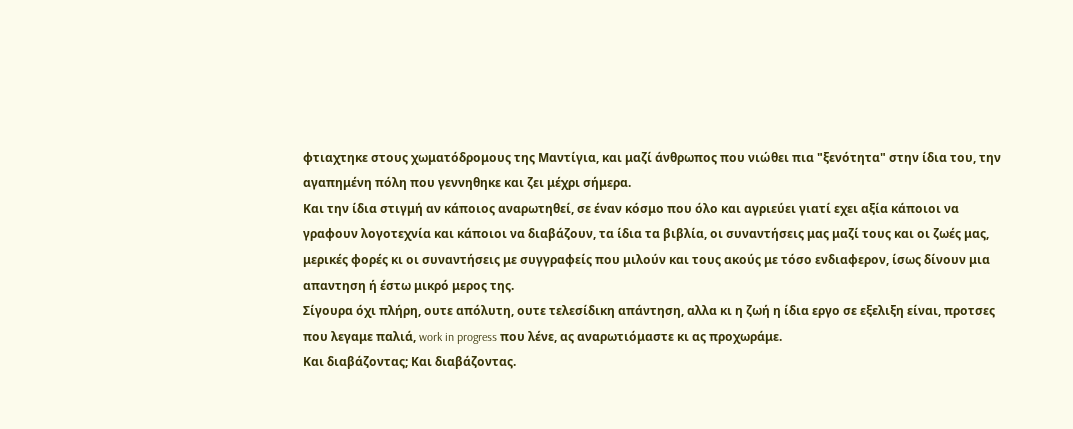φτιαχτηκε στους χωματόδρομους της Μαντίγια, και μαζί άνθρωπος που νιώθει πια "ξενότητα" στην ίδια του, την αγαπημένη πόλη που γεννηθηκε και ζει μέχρι σήμερα.
Και την ίδια στιγμή αν κάποιος αναρωτηθεί, σε έναν κόσμο που όλο και αγριεύει γιατί εχει αξία κάποιοι να γραφουν λογοτεχνία και κάποιοι να διαβάζουν, τα ίδια τα βιβλία, οι συναντήσεις μας μαζί τους και οι ζωές μας, μερικές φορές κι οι συναντήσεις με συγγραφείς που μιλούν και τους ακούς με τόσο ενδιαφερον, ίσως δίνουν μια απαντηση ή έστω μικρό μερος της.
Σίγουρα όχι πλήρη, ουτε απόλυτη, ουτε τελεσίδικη απάντηση, αλλα κι η ζωή η ίδια εργο σε εξελιξη είναι, προτσες που λεγαμε παλιά, work in progress που λένε, ας αναρωτιόμαστε κι ας προχωράμε.
Και διαβάζοντας; Και διαβάζοντας.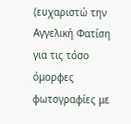(ευχαριστώ την Αγγελική Φατίση για τις τόσο όμορφες φωτογραφίες με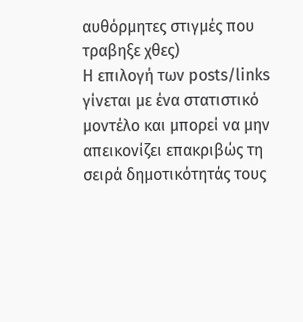αυθόρμητες στιγμές που τραβηξε χθες)
Η επιλογή των posts/links γίνεται με ένα στατιστικό μοντέλο και μπορεί να μην απεικονίζει επακριβώς τη σειρά δημοτικότητάς τους